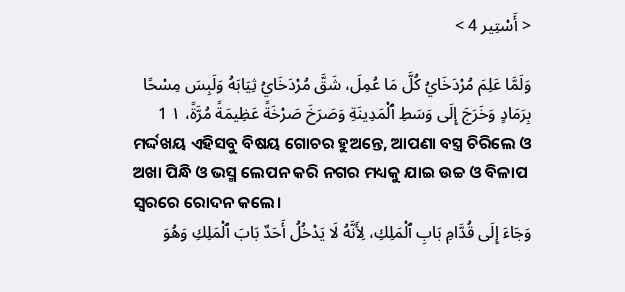< أَسْتِير 4 >

وَلَمَّا عَلِمَ مُرْدَخَايُ كُلَّ مَا عُمِلَ، شَقَّ مُرْدَخَايُ ثِيَابَهُ وَلَبِسَ مِسْحًا بِرَمَادٍ وَخَرَجَ إِلَى وَسَطِ ٱلْمَدِينَةِ وَصَرَخَ صَرْخَةً عَظِيمَةً مُرَّةً، ١ 1
ମର୍ଦ୍ଦଖୟ ଏହିସବୁ ବିଷୟ ଗୋଚର ହୁଅନ୍ତେ, ଆପଣା ବସ୍ତ୍ର ଚିରିଲେ ଓ ଅଖା ପିନ୍ଧି ଓ ଭସ୍ମ ଲେପନ କରି ନଗର ମଧ୍ୟକୁ ଯାଇ ଉଚ୍ଚ ଓ ବିଳାପ ସ୍ୱରରେ ରୋଦନ କଲେ।
وَجَاءَ إِلَى قُدَّامِ بَابِ ٱلْمَلِكِ، لِأَنَّهُ لَا يَدْخُلُ أَحَدٌ بَابَ ٱلْمَلِكِ وَهُوَ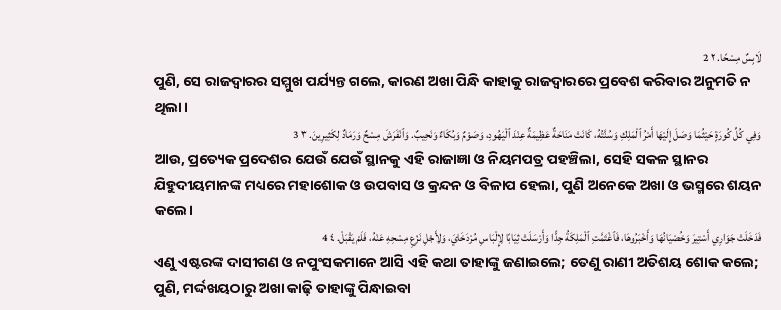لَابِسٌ مِسْحًا. ٢ 2
ପୁଣି, ସେ ରାଜଦ୍ୱାରର ସମ୍ମୁଖ ପର୍ଯ୍ୟନ୍ତ ଗଲେ, କାରଣ ଅଖା ପିନ୍ଧି କାହାକୁ ରାଜଦ୍ୱାରରେ ପ୍ରବେଶ କରିବାର ଅନୁମତି ନ ଥିଲା।
وَفِي كُلِّ كُورَةٍ حَيْثُمَا وَصَلَ إِلَيْهَا أَمْرُ ٱلْمَلِكِ وَسُنَّتُهُ، كَانَتْ مَنَاحَةٌ عَظِيمَةٌ عِنْدَ ٱلْيَهُودِ، وَصَوْمٌ وَبُكَاءٌ وَنَحِيبٌ. وَٱنْفَرَشَ مِسْحٌ وَرَمَادٌ لِكَثِيرِينَ. ٣ 3
ଆଉ, ପ୍ରତ୍ୟେକ ପ୍ରଦେଶର ଯେଉଁ ଯେଉଁ ସ୍ଥାନକୁ ଏହି ରାଜାଜ୍ଞା ଓ ନିୟମପତ୍ର ପହଞ୍ଚିଲା, ସେହି ସକଳ ସ୍ଥାନର ଯିହୁଦୀୟମାନଙ୍କ ମଧ୍ୟରେ ମହାଶୋକ ଓ ଉପବାସ ଓ କ୍ରନ୍ଦନ ଓ ବିଳାପ ହେଲା, ପୁଣି ଅନେକେ ଅଖା ଓ ଭସ୍ମରେ ଶୟନ କଲେ।
فَدَخَلَتْ جَوَارِي أَسْتِيرَ وَخُصْيَانُهَا وَأَخْبَرُوهَا، فَٱغْتَمَّتِ ٱلْمَلِكَةُ جِدًّا وَأَرْسَلَتْ ثِيَابًا لِإِلْبَاسِ مُرْدَخَايَ، وَلِأَجْلِ نَزْعِ مِسْحِهِ عَنْهُ، فَلَمْ يَقْبَلْ. ٤ 4
ଏଣୁ ଏଷ୍ଟରଙ୍କ ଦାସୀଗଣ ଓ ନପୁଂସକମାନେ ଆସି ଏହି କଥା ତାହାଙ୍କୁ ଜଣାଇଲେ; ତେଣୁ ରାଣୀ ଅତିଶୟ ଶୋକ କଲେ; ପୁଣି, ମର୍ଦ୍ଦଖୟଠାରୁ ଅଖା କାଢ଼ି ତାହାଙ୍କୁ ପିନ୍ଧାଇବା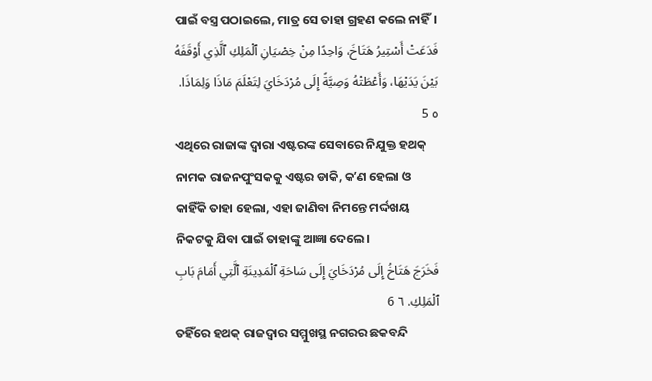ପାଇଁ ବସ୍ତ୍ର ପଠାଇଲେ, ମାତ୍ର ସେ ତାହା ଗ୍ରହଣ କଲେ ନାହିଁ।
فَدَعَتْ أَسْتِيرُ هَتَاخَ، وَاحِدًا مِنْ خِصْيَانِ ٱلْمَلِكِ ٱلَّذِي أَوْقَفَهُ بَيْنَ يَدَيْهَا، وَأَعْطَتْهُ وَصِيَّةً إِلَى مُرْدَخَايَ لِتَعْلَمَ مَاذَا وَلِمَاذَا. ٥ 5
ଏଥିରେ ରାଜାଙ୍କ ଦ୍ୱାରା ଏଷ୍ଟରଙ୍କ ସେବାରେ ନିଯୁକ୍ତ ହଥକ୍‍ ନାମକ ରାଜନପୁଂସକକୁ ଏଷ୍ଟର ଡାକି, କʼଣ ହେଲା ଓ କାହିଁକି ତାହା ହେଲା, ଏହା ଜାଣିବା ନିମନ୍ତେ ମର୍ଦ୍ଦଖୟ ନିକଟକୁ ଯିବା ପାଇଁ ତାହାଙ୍କୁ ଆଜ୍ଞା ଦେଲେ।
فَخَرَجَ هَتَاخُ إِلَى مُرْدَخَايَ إِلَى سَاحَةِ ٱلْمَدِينَةِ ٱلَّتِي أَمَامَ بَابِ ٱلْمَلِكِ. ٦ 6
ତହିଁରେ ହଥକ୍‍ ରାଜଦ୍ୱାର ସମ୍ମୁଖସ୍ଥ ନଗରର ଛକବନ୍ଦି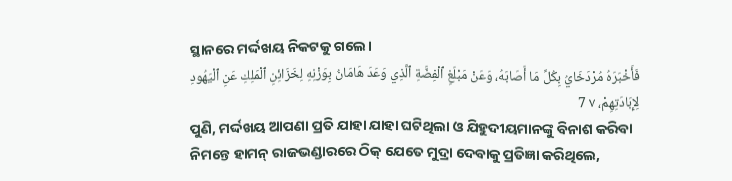ସ୍ଥାନରେ ମର୍ଦ୍ଦଖୟ ନିକଟକୁ ଗଲେ।
فَأَخْبَرَهُ مُرْدَخَايُ بِكُلِّ مَا أَصَابَهُ، وَعَنْ مَبْلَغِ ٱلْفِضَّةِ ٱلَّذِي وَعَدَ هَامَانُ بِوَزْنِهِ لِخَزَائِنِ ٱلْمَلِكِ عَنِ ٱلْيَهُودِ لِإِبَادَتِهِمْ، ٧ 7
ପୁଣି, ମର୍ଦ୍ଦଖୟ ଆପଣା ପ୍ରତି ଯାହା ଯାହା ଘଟିଥିଲା ଓ ଯିହୁଦୀୟମାନଙ୍କୁ ବିନାଶ କରିବା ନିମନ୍ତେ ହାମନ୍‍ ରାଜଭଣ୍ଡାରରେ ଠିକ୍ ଯେତେ ମୁଦ୍ରା ଦେବାକୁ ପ୍ରତିଜ୍ଞା କରିଥିଲେ,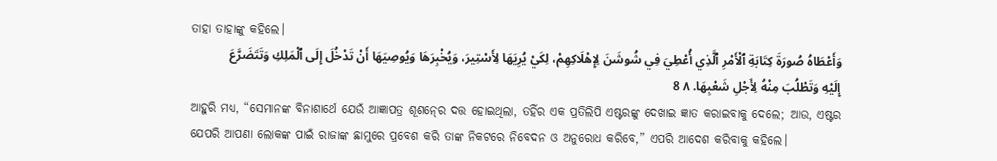ତାହା ତାହାଙ୍କୁ କହିଲେ।
وَأَعْطَاهُ صُورَةَ كِتَابَةِ ٱلْأَمْرِ ٱلَّذِي أُعْطِيَ فِي شُوشَنَ لِإِهْلَاكِهِمْ، لِكَيْ يُرِيَهَا لِأَسْتِيرَ، وَيُخْبِرَهَا وَيُوصِيَهَا أَنْ تَدْخُلَ إِلَى ٱلْمَلِكِ وَتَتَضَرَّعَ إِلَيْهِ وَتَطْلُبَ مِنْهُ لِأَجْلِ شَعْبِهَا. ٨ 8
ଆହୁରି ମଧ୍ୟ, “ସେମାନଙ୍କ ବିନାଶାର୍ଥେ ଯେଉଁ ଆଜ୍ଞାପତ୍ର ଶୂଶନ୍‍ରେ ଦତ୍ତ ହୋଇଥିଲା, ତହିଁର ଏକ ପ୍ରତିଲିପି ଏଷ୍ଟରଙ୍କୁ ଦେଖାଇ ଜ୍ଞାତ କରାଇବାକୁ ଦେଲେ; ଆଉ, ଏଷ୍ଟର ଯେପରି ଆପଣା ଲୋକଙ୍କ ପାଇଁ ରାଜାଙ୍କ ଛାମୁରେ ପ୍ରବେଶ କରି ତାଙ୍କ ନିକଟରେ ନିବେଦନ ଓ ଅନୁରୋଧ କରିବେ,” ଏପରି ଆଦେଶ କରିବାକୁ କହିଲେ।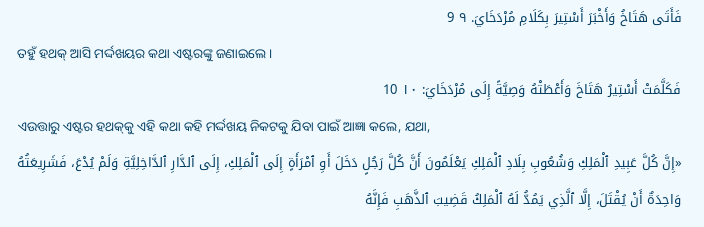فَأَتَى هَتَاخُ وَأَخْبَرَ أَسْتِيرَ بِكَلَامِ مُرْدَخَايَ. ٩ 9
ତହୁଁ ହଥକ୍‍ ଆସି ମର୍ଦ୍ଦଖୟର କଥା ଏଷ୍ଟରଙ୍କୁ ଜଣାଇଲେ।
فَكَلَّمَتْ أَسْتِيرُ هَتَاخَ وَأَعْطَتْهُ وَصِيَّةً إِلَى مُرْدَخَايَ: ١٠ 10
ଏଉତ୍ତାରୁ ଏଷ୍ଟର ହଥକ୍‍କୁ ଏହି କଥା କହି ମର୍ଦ୍ଦଖୟ ନିକଟକୁ ଯିବା ପାଇଁ ଆଜ୍ଞା କଲେ, ଯଥା,
«إِنَّ كُلَّ عَبِيدِ ٱلْمَلِكِ وَشُعُوبِ بِلَادِ ٱلْمَلِكِ يَعْلَمُونَ أَنَّ كُلَّ رَجُلٍ دَخَلَ أَوِ ٱمْرَأَةٍ إِلَى ٱلْمَلِكِ، إِلَى ٱلدَّارِ ٱلدَّاخِلِيَّةِ وَلَمْ يُدْعَ، فَشَرِيعَتُهُ وَاحِدَةٌ أَنْ يُقْتَلَ، إِلَّا ٱلَّذِي يَمُدُّ لَهُ ٱلْمَلِكُ قَضِيبَ ٱلذَّهَبِ فَإِنَّهُ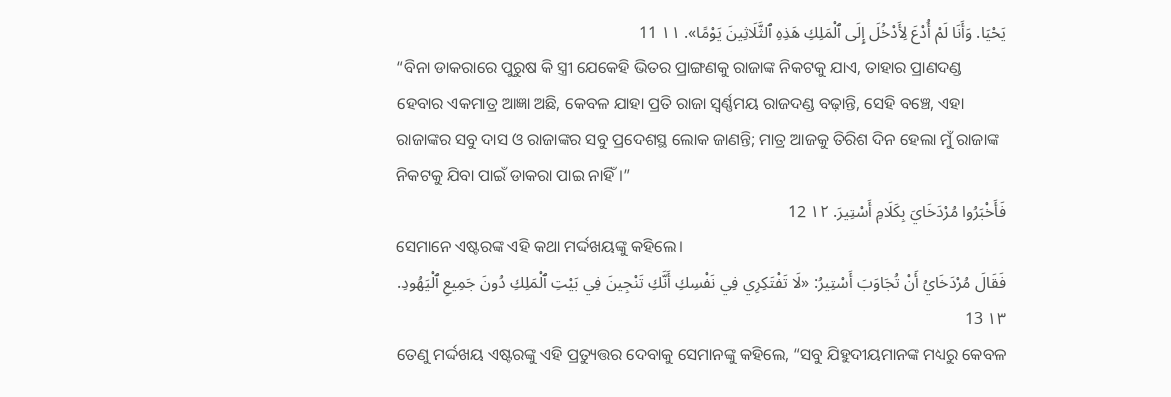يَحْيَا. وَأَنَا لَمْ أُدْعَ لِأَدْخُلَ إِلَى ٱلْمَلِكِ هَذِهِ ٱلثَّلَاثِينَ يَوْمًا». ١١ 11
“ବିନା ଡାକରାରେ ପୁରୁଷ କି ସ୍ତ୍ରୀ ଯେକେହି ଭିତର ପ୍ରାଙ୍ଗଣକୁ ରାଜାଙ୍କ ନିକଟକୁ ଯାଏ, ତାହାର ପ୍ରାଣଦଣ୍ଡ ହେବାର ଏକମାତ୍ର ଆଜ୍ଞା ଅଛି, କେବଳ ଯାହା ପ୍ରତି ରାଜା ସ୍ୱର୍ଣ୍ଣମୟ ରାଜଦଣ୍ଡ ବଢ଼ାନ୍ତି, ସେହି ବଞ୍ଚେ, ଏହା ରାଜାଙ୍କର ସବୁ ଦାସ ଓ ରାଜାଙ୍କର ସବୁ ପ୍ରଦେଶସ୍ଥ ଲୋକ ଜାଣନ୍ତି; ମାତ୍ର ଆଜକୁ ତିରିଶ ଦିନ ହେଲା ମୁଁ ରାଜାଙ୍କ ନିକଟକୁ ଯିବା ପାଇଁ ଡାକରା ପାଇ ନାହିଁ।”
فَأَخْبَرُوا مُرْدَخَايَ بِكَلَامِ أَسْتِيرَ. ١٢ 12
ସେମାନେ ଏଷ୍ଟରଙ୍କ ଏହି କଥା ମର୍ଦ୍ଦଖୟଙ୍କୁ କହିଲେ।
فَقَالَ مُرْدَخَايُ أَنْ تُجَاوَبَ أَسْتِيرُ: «لَا تَفْتَكِرِي فِي نَفْسِكِ أَنَّكِ تَنْجِينَ فِي بَيْتِ ٱلْمَلِكِ دُونَ جَمِيعِ ٱلْيَهُودِ. ١٣ 13
ତେଣୁ ମର୍ଦ୍ଦଖୟ ଏଷ୍ଟରଙ୍କୁ ଏହି ପ୍ରତ୍ୟୁତ୍ତର ଦେବାକୁ ସେମାନଙ୍କୁ କହିଲେ, “ସବୁ ଯିହୁଦୀୟମାନଙ୍କ ମଧ୍ୟରୁ କେବଳ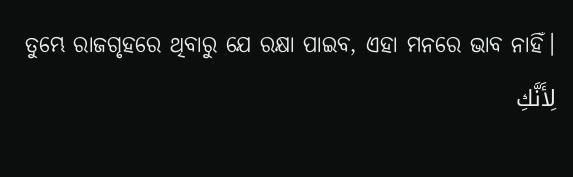ତୁମ୍ଭେ ରାଜଗୃହରେ ଥିବାରୁ ଯେ ରକ୍ଷା ପାଇବ, ଏହା ମନରେ ଭାବ ନାହିଁ।
لِأَنَّكِ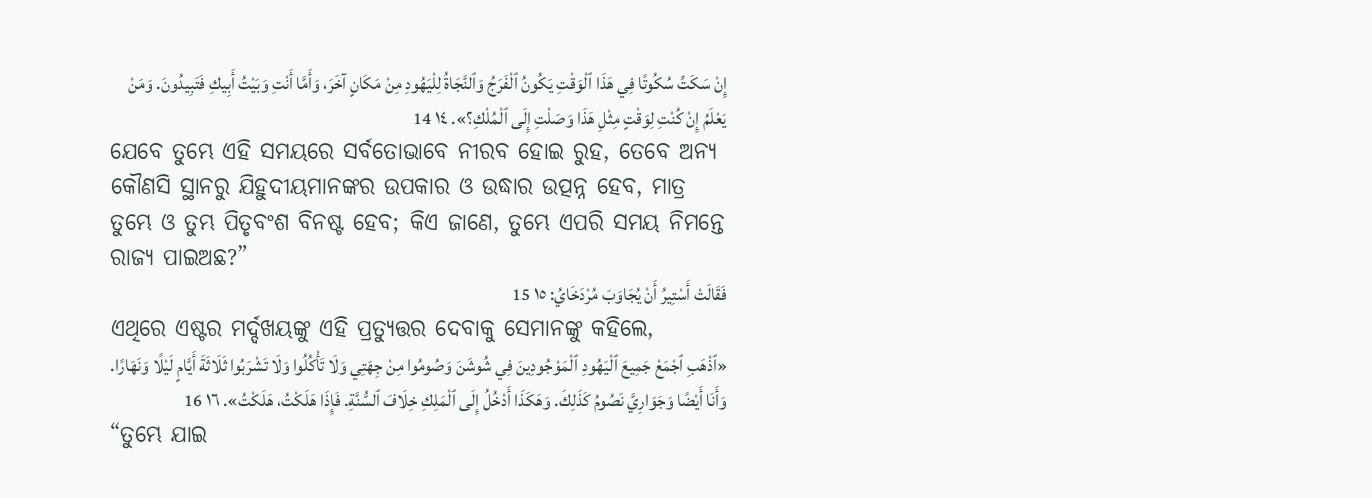إِنْ سَكَتِّ سُكُوتًا فِي هَذَا ٱلْوَقْتِ يَكُونُ ٱلْفَرَجُ وَٱلنَّجَاةُ لِلْيَهُودِ مِنْ مَكَانٍ آخَرَ، وَأَمَّا أَنْتِ وَبَيْتُ أَبِيكِ فَتَبِيدُونَ. وَمَنْ يَعْلَمُ إِنْ كُنْتِ لِوَقْتٍ مِثْلِ هَذَا وَصَلْتِ إِلَى ٱلْمُلْكِ؟». ١٤ 14
ଯେବେ ତୁମ୍ଭେ ଏହି ସମୟରେ ସର୍ବତୋଭାବେ ନୀରବ ହୋଇ ରୁହ, ତେବେ ଅନ୍ୟ କୌଣସି ସ୍ଥାନରୁ ଯିହୁଦୀୟମାନଙ୍କର ଉପକାର ଓ ଉଦ୍ଧାର ଉତ୍ପନ୍ନ ହେବ, ମାତ୍ର ତୁମ୍ଭେ ଓ ତୁମ୍ଭ ପିତୃବଂଶ ବିନଷ୍ଟ ହେବ; କିଏ ଜାଣେ, ତୁମ୍ଭେ ଏପରି ସମୟ ନିମନ୍ତେ ରାଜ୍ୟ ପାଇଅଛ?”
فَقَالَتْ أَسْتِيرُ أَنْ يُجَاوَبَ مُرْدَخَايُ: ١٥ 15
ଏଥିରେ ଏଷ୍ଟର ମର୍ଦ୍ଦଖୟଙ୍କୁ ଏହି ପ୍ରତ୍ୟୁତ୍ତର ଦେବାକୁ ସେମାନଙ୍କୁ କହିଲେ,
«ٱذْهَبِ ٱجْمَعْ جَمِيعَ ٱلْيَهُودِ ٱلْمَوْجُودِينَ فِي شُوشَنَ وَصُومُوا مِنْ جِهَتِي وَلَا تَأْكُلُوا وَلَا تَشْرَبُوا ثَلَاثَةَ أَيَّامٍ لَيْلًا وَنَهَارًا. وَأَنَا أَيْضًا وَجَوَارِيَّ نَصُومُ كَذَلِكَ. وَهَكَذَا أَدْخُلُ إِلَى ٱلْمَلِكِ خِلَافَ ٱلسُّنَّةِ. فَإِذَا هَلَكْتُ، هَلَكْتُ». ١٦ 16
“ତୁମ୍ଭେ ଯାଇ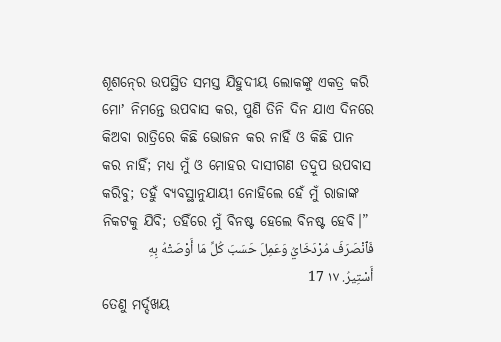ଶୂଶନ୍‍ରେ ଉପସ୍ଥିତ ସମସ୍ତ ଯିହୁଦୀୟ ଲୋକଙ୍କୁ ଏକତ୍ର କରି ମୋʼ ନିମନ୍ତେ ଉପବାସ କର, ପୁଣି ତିନି ଦିନ ଯାଏ ଦିନରେ କିଅବା ରାତ୍ରିରେ କିଛି ଭୋଜନ କର ନାହିଁ ଓ କିଛି ପାନ କର ନାହିଁ; ମଧ୍ୟ ମୁଁ ଓ ମୋହର ଦାସୀଗଣ ତଦ୍ରୂପ ଉପବାସ କରିବୁ; ତହୁଁ ବ୍ୟବସ୍ଥାନୁଯାୟୀ ନୋହିଲେ ହେଁ ମୁଁ ରାଜାଙ୍କ ନିକଟକୁ ଯିବି; ତହିଁରେ ମୁଁ ବିନଷ୍ଟ ହେଲେ ବିନଷ୍ଟ ହେବି।”
فَٱنْصَرَفَ مُرْدَخَايُ وَعَمِلَ حَسَبَ كُلِّ مَا أَوْصَتْهُ بِهِ أَسْتِيرُ. ١٧ 17
ତେଣୁ ମର୍ଦ୍ଦଖୟ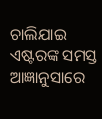ଚାଲିଯାଇ ଏଷ୍ଟରଙ୍କ ସମସ୍ତ ଆଜ୍ଞାନୁସାରେ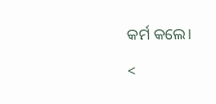କର୍ମ କଲେ।

<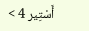أَسْتِير 4 >